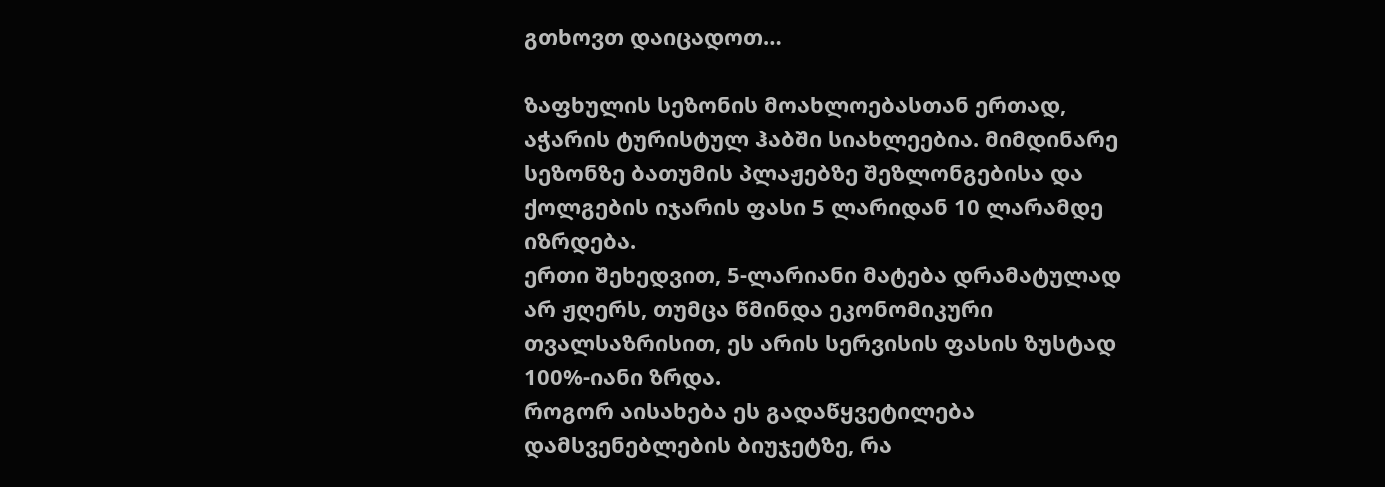გთხოვთ დაიცადოთ…

ზაფხულის სეზონის მოახლოებასთან ერთად, აჭარის ტურისტულ ჰაბში სიახლეებია. მიმდინარე სეზონზე ბათუმის პლაჟებზე შეზლონგებისა და ქოლგების იჯარის ფასი 5 ლარიდან 10 ლარამდე იზრდება.
ერთი შეხედვით, 5-ლარიანი მატება დრამატულად არ ჟღერს, თუმცა წმინდა ეკონომიკური თვალსაზრისით, ეს არის სერვისის ფასის ზუსტად 100%-იანი ზრდა.
როგორ აისახება ეს გადაწყვეტილება დამსვენებლების ბიუჯეტზე, რა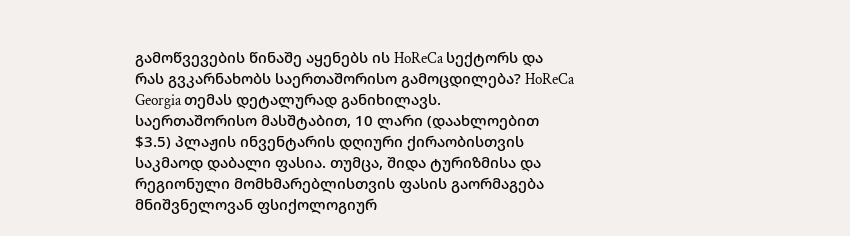გამოწვევების წინაშე აყენებს ის HoReCa სექტორს და რას გვკარნახობს საერთაშორისო გამოცდილება? HoReCa Georgia თემას დეტალურად განიხილავს.
საერთაშორისო მასშტაბით, 10 ლარი (დაახლოებით $3.5) პლაჟის ინვენტარის დღიური ქირაობისთვის საკმაოდ დაბალი ფასია. თუმცა, შიდა ტურიზმისა და რეგიონული მომხმარებლისთვის ფასის გაორმაგება მნიშვნელოვან ფსიქოლოგიურ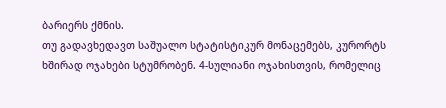ბარიერს ქმნის.
თუ გადავხედავთ საშუალო სტატისტიკურ მონაცემებს, კურორტს ხშირად ოჯახები სტუმრობენ. 4-სულიანი ოჯახისთვის, რომელიც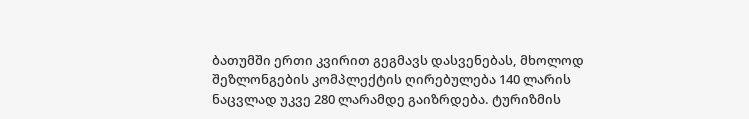ბათუმში ერთი კვირით გეგმავს დასვენებას, მხოლოდ შეზლონგების კომპლექტის ღირებულება 140 ლარის ნაცვლად უკვე 280 ლარამდე გაიზრდება. ტურიზმის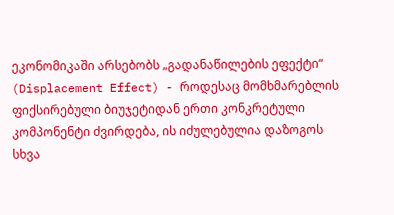ეკონომიკაში არსებობს „გადანაწილების ეფექტი“ (Displacement Effect) - როდესაც მომხმარებლის ფიქსირებული ბიუჯეტიდან ერთი კონკრეტული კომპონენტი ძვირდება, ის იძულებულია დაზოგოს სხვა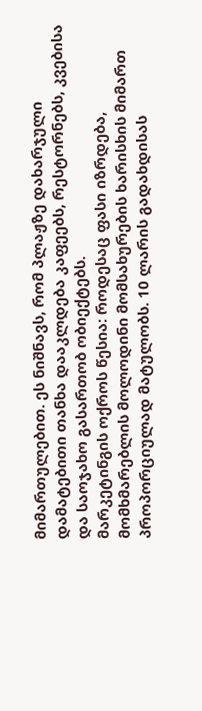მიმართულებით. ეს ნიშნავს, რომ პლაჟზე დახარჯული დამატებითი თანხა დააკლდება კაფეებს, რესტორნებს, კვებისა და საოჯახო გასართობ ობიექტებს.
მარკეტინგის ოქროს წესია: როდესაც ფასი იზრდება, მომხმარებლის მოლოდინი მომსახურების ხარისხის მიმართ პროპორციულად მატულობს. 10 ლარის გადახდისას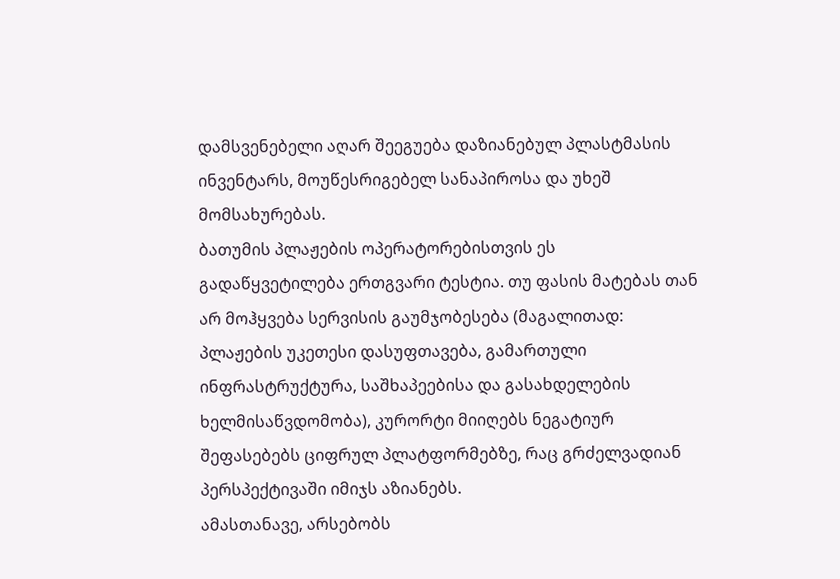დამსვენებელი აღარ შეეგუება დაზიანებულ პლასტმასის ინვენტარს, მოუწესრიგებელ სანაპიროსა და უხეშ მომსახურებას.
ბათუმის პლაჟების ოპერატორებისთვის ეს გადაწყვეტილება ერთგვარი ტესტია. თუ ფასის მატებას თან არ მოჰყვება სერვისის გაუმჯობესება (მაგალითად: პლაჟების უკეთესი დასუფთავება, გამართული ინფრასტრუქტურა, საშხაპეებისა და გასახდელების ხელმისაწვდომობა), კურორტი მიიღებს ნეგატიურ შეფასებებს ციფრულ პლატფორმებზე, რაც გრძელვადიან პერსპექტივაში იმიჯს აზიანებს.
ამასთანავე, არსებობს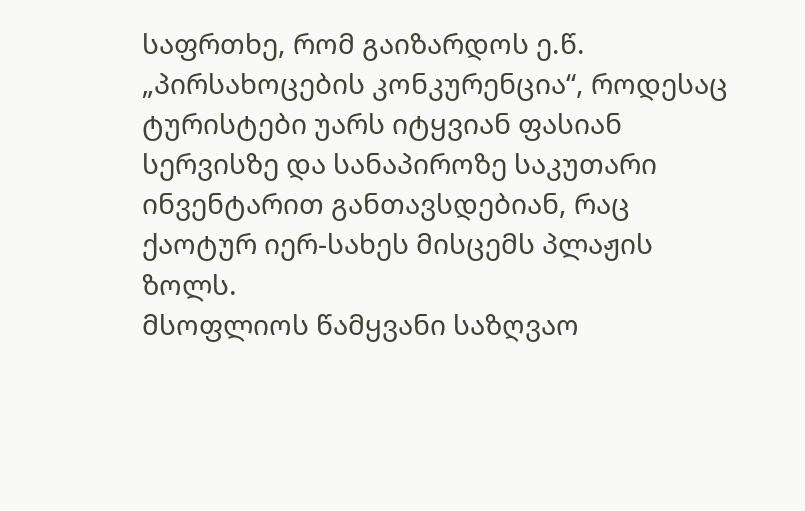საფრთხე, რომ გაიზარდოს ე.წ. „პირსახოცების კონკურენცია“, როდესაც ტურისტები უარს იტყვიან ფასიან სერვისზე და სანაპიროზე საკუთარი ინვენტარით განთავსდებიან, რაც ქაოტურ იერ-სახეს მისცემს პლაჟის ზოლს.
მსოფლიოს წამყვანი საზღვაო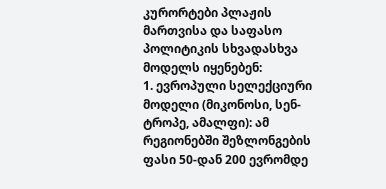კურორტები პლაჟის მართვისა და საფასო პოლიტიკის სხვადასხვა მოდელს იყენებენ:
1. ევროპული სელექციური მოდელი (მიკონოსი, სენ-ტროპე, ამალფი): ამ რეგიონებში შეზლონგების ფასი 50-დან 200 ევრომდე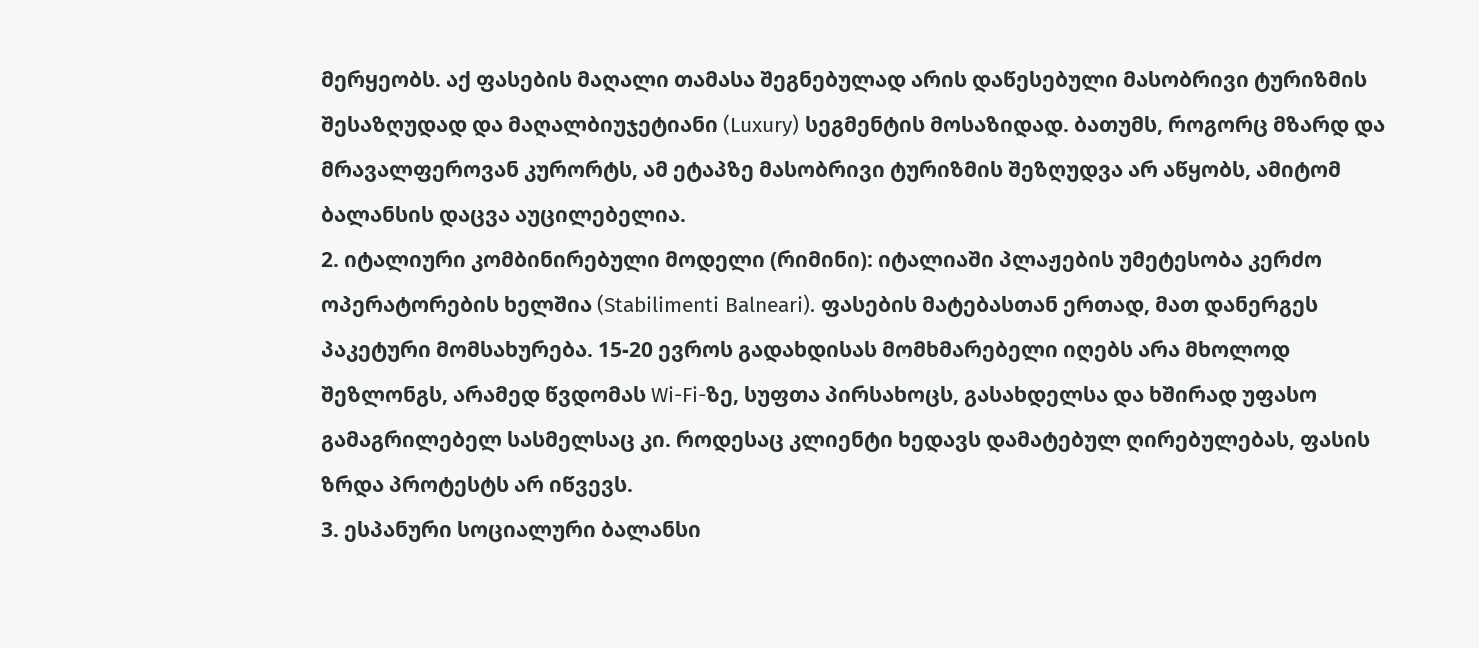მერყეობს. აქ ფასების მაღალი თამასა შეგნებულად არის დაწესებული მასობრივი ტურიზმის შესაზღუდად და მაღალბიუჯეტიანი (Luxury) სეგმენტის მოსაზიდად. ბათუმს, როგორც მზარდ და მრავალფეროვან კურორტს, ამ ეტაპზე მასობრივი ტურიზმის შეზღუდვა არ აწყობს, ამიტომ ბალანსის დაცვა აუცილებელია.
2. იტალიური კომბინირებული მოდელი (რიმინი): იტალიაში პლაჟების უმეტესობა კერძო ოპერატორების ხელშია (Stabilimenti Balneari). ფასების მატებასთან ერთად, მათ დანერგეს პაკეტური მომსახურება. 15-20 ევროს გადახდისას მომხმარებელი იღებს არა მხოლოდ შეზლონგს, არამედ წვდომას Wi-Fi-ზე, სუფთა პირსახოცს, გასახდელსა და ხშირად უფასო გამაგრილებელ სასმელსაც კი. როდესაც კლიენტი ხედავს დამატებულ ღირებულებას, ფასის ზრდა პროტესტს არ იწვევს.
3. ესპანური სოციალური ბალანსი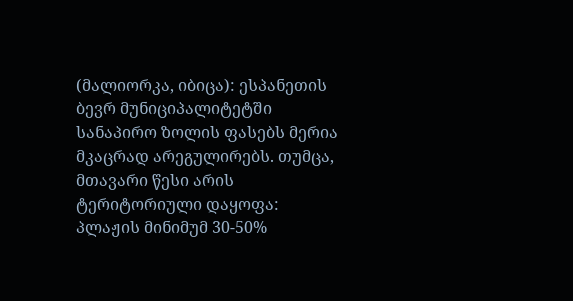(მალიორკა, იბიცა): ესპანეთის ბევრ მუნიციპალიტეტში სანაპირო ზოლის ფასებს მერია მკაცრად არეგულირებს. თუმცა, მთავარი წესი არის ტერიტორიული დაყოფა: პლაჟის მინიმუმ 30-50%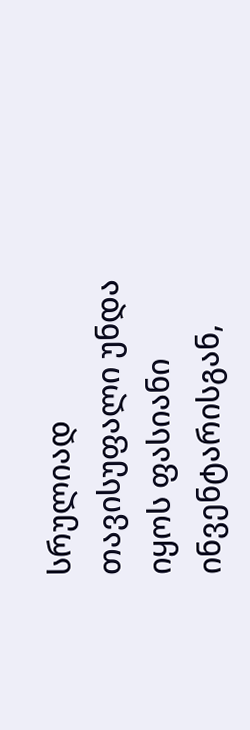სრულიად თავისუფალი უნდა იყოს ფასიანი ინვენტარისგან,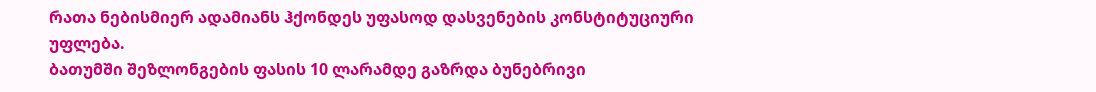რათა ნებისმიერ ადამიანს ჰქონდეს უფასოდ დასვენების კონსტიტუციური უფლება.
ბათუმში შეზლონგების ფასის 10 ლარამდე გაზრდა ბუნებრივი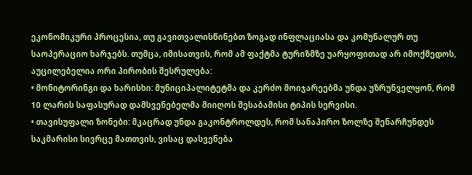ეკონომიკური პროცესია, თუ გავითვალისწინებთ ზოგად ინფლაციასა და კომუნალურ თუ საოპერაციო ხარჯებს. თუმცა, იმისათვის, რომ ამ ფაქტმა ტურიზმზე უარყოფითად არ იმოქმედოს, აუცილებელია ორი პირობის შესრულება:
• მონიტორინგი და ხარისხი: მუნიციპალიტეტმა და კერძო მოიჯარეებმა უნდა უზრუნველყონ, რომ 10 ლარის საფასურად დამსვენებელმა მიიღოს შესაბამისი ტიპის სერვისი.
• თავისუფალი ზონები: მკაცრად უნდა გაკონტროლდეს, რომ სანაპირო ზოლზე შენარჩუნდეს საკმარისი სივრცე მათთვის, ვისაც დასვენება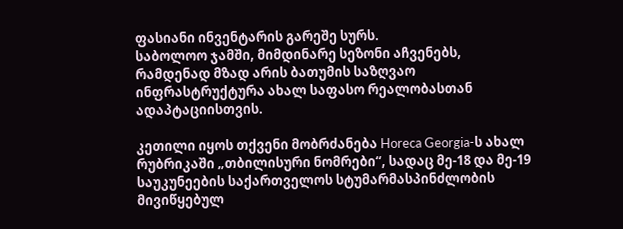ფასიანი ინვენტარის გარეშე სურს.
საბოლოო ჯამში, მიმდინარე სეზონი აჩვენებს, რამდენად მზად არის ბათუმის საზღვაო ინფრასტრუქტურა ახალ საფასო რეალობასთან ადაპტაციისთვის.

კეთილი იყოს თქვენი მობრძანება Horeca Georgia-ს ახალ რუბრიკაში „თბილისური ნომრები“, სადაც მე-18 და მე-19 საუკუნეების საქართველოს სტუმარმასპინძლობის მივიწყებულ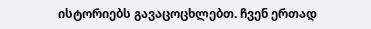ისტორიებს გავაცოცხლებთ. ჩვენ ერთად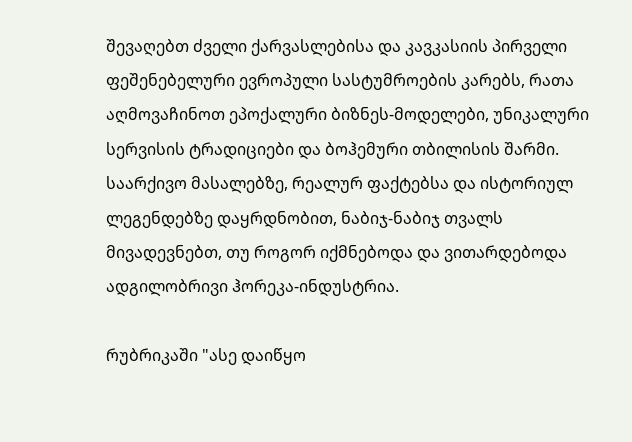შევაღებთ ძველი ქარვასლებისა და კავკასიის პირველი ფეშენებელური ევროპული სასტუმროების კარებს, რათა აღმოვაჩინოთ ეპოქალური ბიზნეს-მოდელები, უნიკალური სერვისის ტრადიციები და ბოჰემური თბილისის შარმი. საარქივო მასალებზე, რეალურ ფაქტებსა და ისტორიულ ლეგენდებზე დაყრდნობით, ნაბიჯ-ნაბიჯ თვალს მივადევნებთ, თუ როგორ იქმნებოდა და ვითარდებოდა ადგილობრივი ჰორეკა-ინდუსტრია.

რუბრიკაში "ასე დაიწყო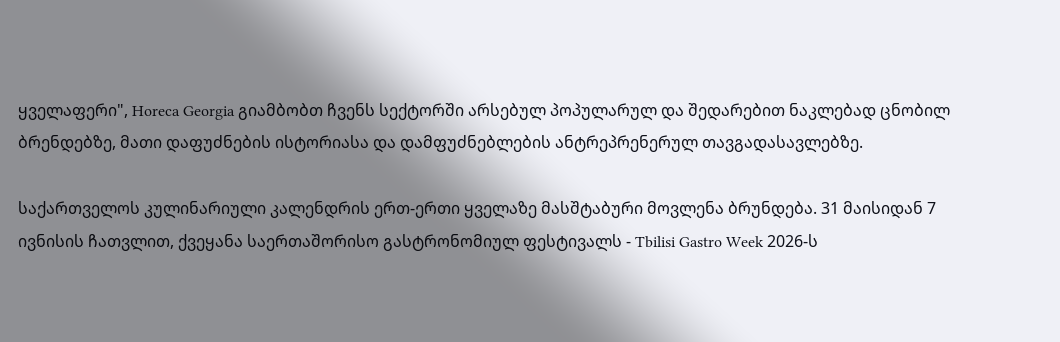ყველაფერი", Horeca Georgia გიამბობთ ჩვენს სექტორში არსებულ პოპულარულ და შედარებით ნაკლებად ცნობილ ბრენდებზე, მათი დაფუძნების ისტორიასა და დამფუძნებლების ანტრეპრენერულ თავგადასავლებზე.

საქართველოს კულინარიული კალენდრის ერთ-ერთი ყველაზე მასშტაბური მოვლენა ბრუნდება. 31 მაისიდან 7 ივნისის ჩათვლით, ქვეყანა საერთაშორისო გასტრონომიულ ფესტივალს - Tbilisi Gastro Week 2026-ს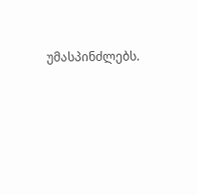უმასპინძლებს.